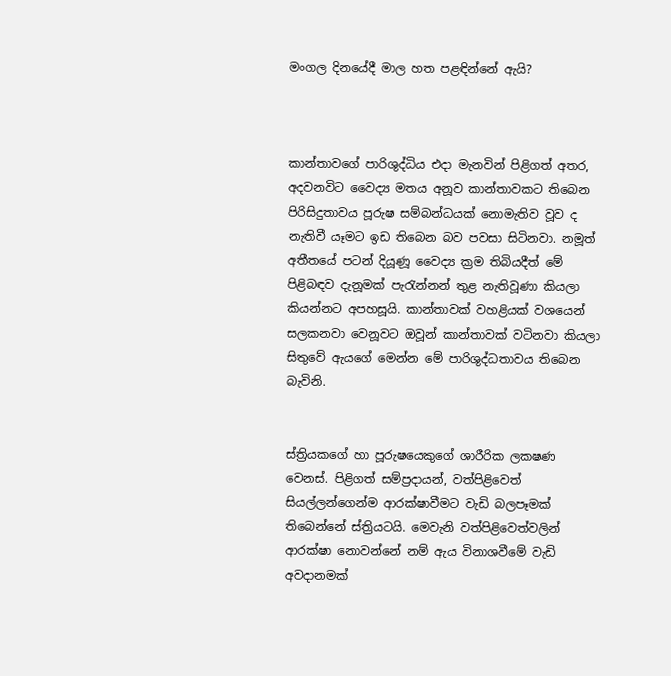මංගල දිනයේදී මාල හත පළඳින්නේ ඇයි?



කාන්තාවගේ පාරිශුද්ධිය එදා මැනවින් පිළිගත් අතර, අදවනවිට වෛද්‍ය මතය අනූව කාන්තාවකට තිබෙන පිරිසිදුතාවය පූරුෂ සම්බන්ධයක් නොමැතිව වූව ද නැතිවී යෑමට ඉඩ තිබෙන බව පවසා සිටිනවා. නමූත් අතීතයේ පටන් දියූණූ වෛද්‍ය ක්‍රම තිබියදීත් මේ පිළිබඳව දැනූමක් පැරැන්නන් තුළ නැතිවූණා කියලා කියන්නට අපහසූයි. කාන්තාවක් වහළියක් වශයෙන් සලකනවා වෙනූවට ඔවූන් කාන්තාවක් වටිනවා කියලා සිතුවේ ඇයගේ මෙන්න මේ පාරිශුද්ධතාවය තිබෙන බැවිනි.


ස්ත්‍රියකගේ හා පූරුෂයෙකුගේ ශාරීරික ලකෂණ වෙනස්. පිළිගත් සම්ප්‍රදායන්, වත්පිළිවෙත් සියල්ලන්ගෙන්ම ආරක්ෂාවීමට වැඩි බලපෑමක් තිබෙන්නේ ස්ත්‍රියටයි. මෙවැනි වත්පිළිවෙත්වලින් ආරක්ෂා නොවන්නේ නම් ඇය විනාශවීමේ වැඩි අවදානමක්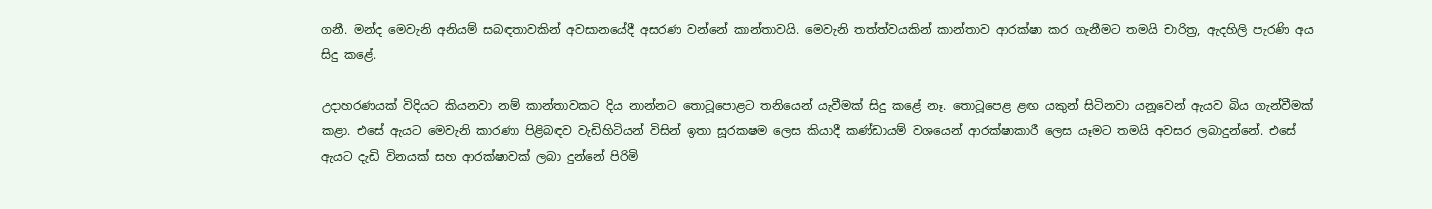ගනී. මන්ද මෙවැනි අනියම් සබඳතාවකින් අවසානයේදී අසරණ වන්නේ කාන්තාවයි. මෙවැනි තත්ත්වයකින් කාන්තාව ආරක්ෂා කර ගැනීමට තමයි චාරිත්‍ර, ඇදහිලි පැරණි අය සිදු කළේ.

උදාහරණයක් විදියට කියනවා නම් කාන්තාවකට දිය නාන්නට තොටූපොළට තනියෙන් යැවීමක් සිදු කළේ නෑ. තොටූපෙළ ළඟ යකුන් සිටිනවා යනූවෙන් ඇයව බිය ගැන්වීමක් කළා. එසේ ඇයට මෙවැනි කාරණා පිළිබඳව වැඩිහිටියන් විසින් ඉතා සූරකෂම ලෙස කියාදී කණ්ඩායම් වශයෙන් ආරක්ෂාකාරී ලෙස යෑමට තමයි අවසර ලබාදුන්නේ. එසේ ඇයට දැඩි විනයක් සහ ආරක්ෂාවක් ලබා දුන්නේ පිරිමි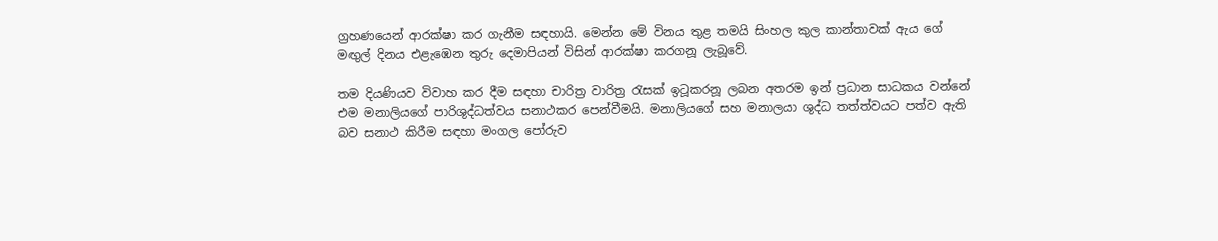ග්‍රහණයෙන් ආරක්ෂා කර ගැනීම සඳහායි. මෙන්න මේ විනය තුළ තමයි සිංහල කුල කාන්තාවක් ඇය ගේ මඟුල් දිනය එළැඹෙන තුරු දෙමාපියන් විසින් ආරක්ෂා කරගනූ ලැබූවේ.

තම දියණියව විවාහ කර දීම සඳහා චාරිත්‍ර වාරිත්‍ර රැසක් ඉටූකරනූ ලබන අතරම ඉන් ප්‍රධාන සාධකය වන්නේ එම මනාලියගේ පාරිශුද්ධත්වය සනාථකර පෙන්වීමයි. මනාලියගේ සහ මනාලයා ශුද්ධ තත්ත්වයට පත්ව ඇති බව සනාථ කිරීම සඳහා මංගල පෝරුව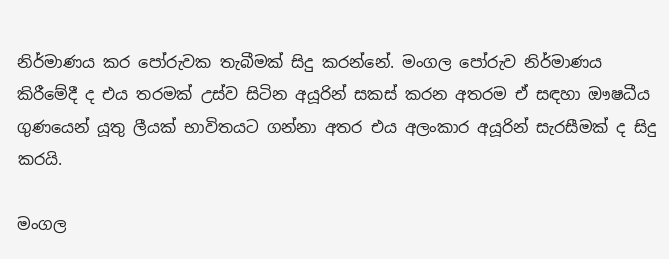නිර්මාණය කර පෝරුවක තැබීමක් සිදු කරන්නේ. මංගල පෝරුව නිර්මාණය කිරීමේදී ද එය තරමක් උස්ව සිටින අයූරින් සකස් කරන අතරම ඒ සඳහා ඖෂධීය ගුණයෙන් යූතු ලීයක් භාවිතයට ගන්නා අතර එය අලංකාර අයූරින් සැරසීමක් ද සිදු කරයි.

මංගල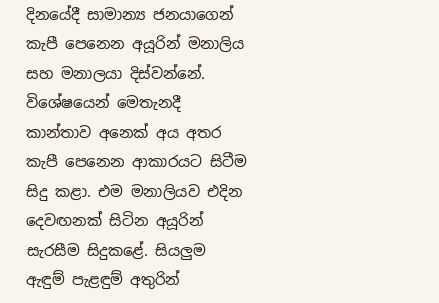දිනයේදී සාමාන්‍ය ජනයාගෙන් කැපී පෙනෙන අයූරින් මනාලිය සහ මනාලයා දිස්වන්නේ. විශේෂයෙන් මෙතැනදී කාන්තාව අනෙක් අය අතර කැපී පෙනෙන ආකාරයට සිටීම සිදු කළා. එම මනාලියව එදින දෙවඟනක් සිටින අයූරින් සැරසීම සිදුකළේ. සියලුම ඇඳුම් පැළඳුම් අතුරින්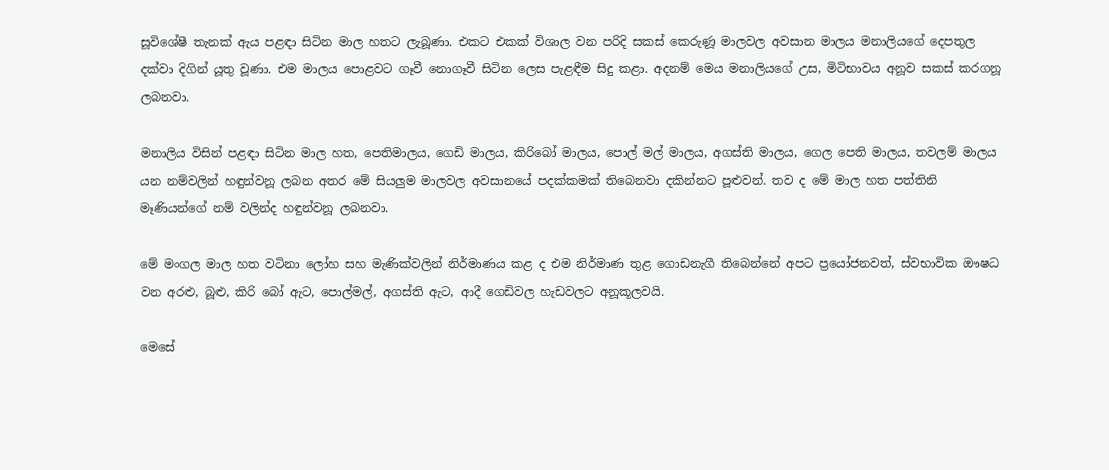සූවිශේෂී තැනක් ඇය පළඳා සිටින මාල හතට ලැබූණා. එකට එකක් විශාල වන පරිදි සකස් කෙරුණූ මාලවල අවසාන මාලය මනාලියගේ දෙපතුල දක්වා දිගින් යූතු වූණා. එම මාලය පොළවට ගෑවී නොගෑවී සිටින ලෙස පැළඳීම සිදු කළා. අදනම් මෙය මනාලියගේ උස, මිටිභාවය අනූව සකස් කරගනූ ලබනවා.

මනාලිය විසින් පළඳා සිටින මාල හත, පෙතිමාලය, ගෙඩි මාලය, කිරිබෝ මාලය, පොල් මල් මාලය, අගස්ති මාලය, ගෙල පෙති මාලය, තවලම් මාලය යන නම්වලින් හඳුන්වනූ ලබන අතර මේ සියලුම මාලවල අවසානයේ පදක්කමක් තිබෙනවා දකින්නට පූළුවන්. තව ද මේ මාල හත පත්තිනි මෑණියන්ගේ නම් වලින්ද හඳුන්වනූ ලබනවා.

මේ මංගල මාල හත වටිනා ලෝහ සහ මැණික්වලින් නිර්මාණය කළ ද එම නිර්මාණ තුළ ගොඩනැගී තිබෙන්නේ අපට ප්‍රයෝජනවත්, ස්වභාවික ඖෂධ වන අරළු, බූළු, කිරි බෝ ඇට, පොල්මල්, අගස්ති ඇට, ආදී ගෙඩිවල හැඩවලට අනූකූලවයි.

මෙසේ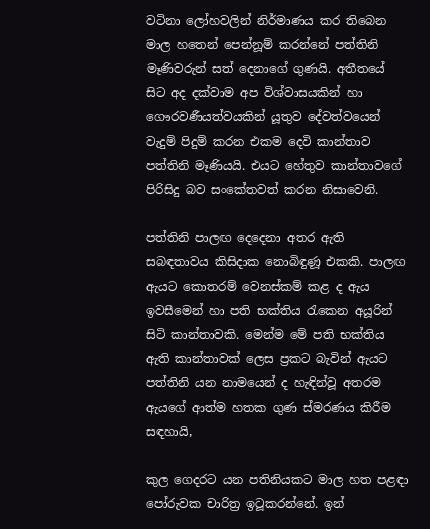වටිනා ලෝහවලින් නිර්මාණය කර තිබෙන මාල හතෙන් පෙන්නූම් කරන්නේ පත්තිනි මෑණිවරුන් සත් දෙනාගේ ගුණයි. අතීතයේ සිට අද දක්වාම අප විශ්වාසයකින් හා ගෞරවණීයත්වයකින් යූතුව දේවත්වයෙන් වැදුම් පිදුම් කරන එකම දෙවි කාන්තාව පත්තිනි මෑණියයි. එයට හේතුව කාන්තාවගේ පිරිසිදු බව සංකේතවත් කරන නිසාවෙනි.

පත්තිනි පාලඟ දෙදෙනා අතර ඇති සබඳතාවය කිසිදාක නොබිඳුණූ එකකි. පාලඟ ඇයට කොතරම් වෙනස්කම් කළ ද ඇය ඉවසීමෙන් හා පති භක්තිය රැකෙන අයූරින් සිටි කාන්තාවකි. මෙන්ම මේ පති භක්තිය ඇති කාන්තාවක් ලෙස ප්‍රකට බැවින් ඇයට පත්තිනි යන නාමයෙන් ද හැඳින්වූ අතරම ඇයගේ ආත්ම හතක ගුණ ස්මරණය කිරීම සඳහායි,

කුල ගෙදරට යන පතිනියකට මාල හත පළඳා පෝරුවක චාරිත්‍ර ඉටූකරන්නේ. ඉන්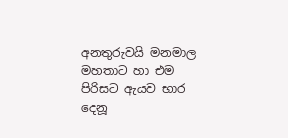අනතුරුවයි මනමාල මහතාට හා එම පිරිසට ඇයව භාර දෙනූ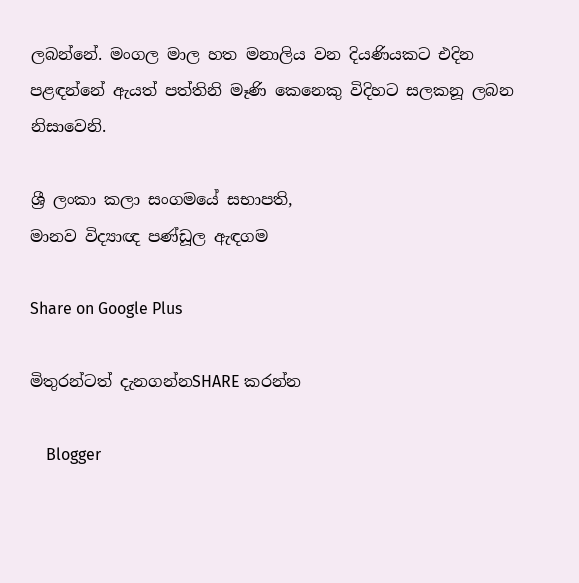ලබන්නේ. මංගල මාල හත මනාලිය වන දියණියකට එදින පළඳන්නේ ඇයත් පත්තිනි මෑණි කෙනෙකු විදිහට සලකනූ ලබන නිසාවෙනි.

ශ්‍රී ලංකා කලා සංගමයේ සභාපති,
මානව විද්‍යාඥ පණ්ඩූල ඇඳගම

Share on Google Plus

මිතුරන්ටත් දැනගන්නSHARE කරන්න

    Blogger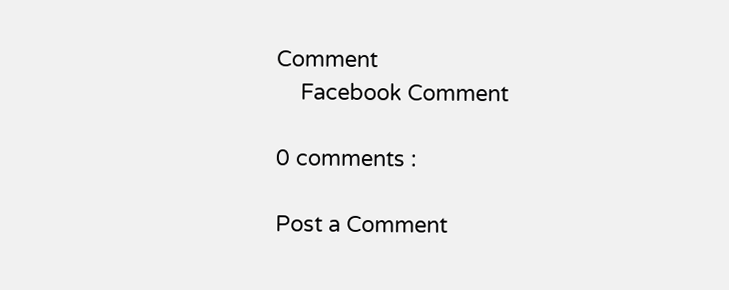Comment
    Facebook Comment

0 comments :

Post a Comment